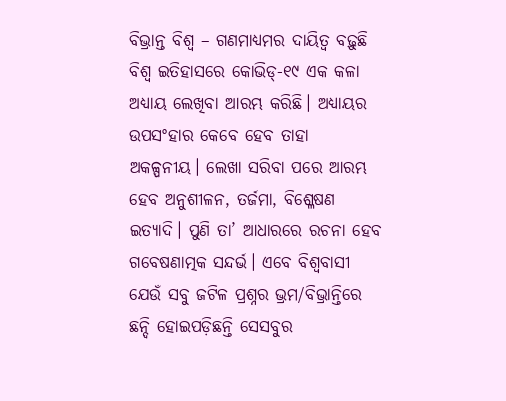ବିଭ୍ରାନ୍ତ ବିଶ୍ବ – ଗଣମାଧ୍ୟମର ଦାୟିତ୍ବ ବଢ଼ୁଛି
ବିଶ୍ୱ ଇତିହାସରେ କୋଭିଡ୍-୧୯ ଏକ କଳା ଅଧ୍ୟାୟ ଲେଖିବା ଆରମ୍ଭ କରିଛି। ଅଧ୍ୟାୟର ଉପସଂହାର କେବେ ହେବ ତାହା ଅକଳ୍ପନୀୟ। ଲେଖା ସରିବା ପରେ ଆରମ୍ଭ ହେବ ଅନୁଶୀଳନ, ତର୍ଜମା, ବିଶ୍ଳେଷଣ ଇତ୍ୟାଦି। ପୁଣି ତା’ ଆଧାରରେ ରଚନା ହେବ ଗବେଷଣାତ୍ମକ ସନ୍ଦର୍ଭ। ଏବେ ବିଶ୍ୱବାସୀ ଯେଉଁ ସବୁ ଜଟିଳ ପ୍ରଶ୍ନର ଭ୍ରମ/ବିଭ୍ରାନ୍ତିରେ ଛନ୍ଦି ହୋଇପଡ଼ିଛନ୍ତି ସେସବୁର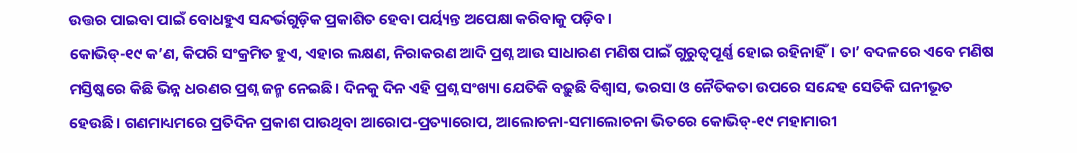ଉତ୍ତର ପାଇବା ପାଇଁ ବୋଧହୁଏ ସନ୍ଦର୍ଭଗୁଡ଼ିକ ପ୍ରକାଶିତ ହେବା ପର୍ୟ୍ୟନ୍ତ ଅପେକ୍ଷା କରିବାକୁ ପଡ଼ିବ।
କୋଭିଡ୍-୧୯ କ’ଣ, କିପରି ସଂକ୍ରମିତ ହୁଏ, ଏହାର ଲକ୍ଷଣ, ନିରାକରଣ ଆଦି ପ୍ରଶ୍ନ ଆଉ ସାଧାରଣ ମଣିଷ ପାଇଁ ଗୁରୁତ୍ୱପୂର୍ଣ୍ଣ ହୋଇ ରହିନାହିଁ। ତା’ ବଦଳରେ ଏବେ ମଣିଷ ମସ୍ତିଷ୍କରେ କିଛି ଭିନ୍ନ ଧରଣର ପ୍ରଶ୍ନ ଜନ୍ମ ନେଇଛି। ଦିନକୁ ଦିନ ଏହି ପ୍ରଶ୍ନ ସଂଖ୍ୟା ଯେତିକି ବଢ଼ୁଛି ବିଶ୍ୱାସ, ଭରସା ଓ ନୈତିକତା ଉପରେ ସନ୍ଦେହ ସେତିକି ଘନୀଭୂତ ହେଉଛି। ଗଣମାଧ୍ୟମରେ ପ୍ରତିଦିନ ପ୍ରକାଶ ପାଉଥିବା ଆରୋପ-ପ୍ରତ୍ୟାରୋପ, ଆଲୋଚନା-ସମାଲୋଚନା ଭିତରେ କୋଭିଡ୍-୧୯ ମହାମାରୀ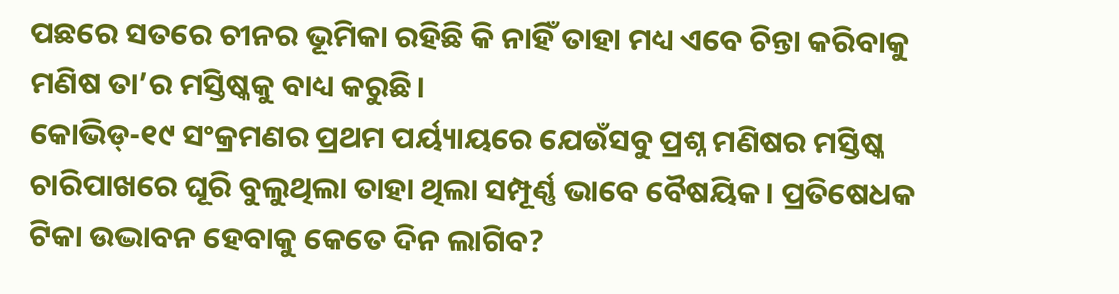ପଛରେ ସତରେ ଚୀନର ଭୂମିକା ରହିଛି କି ନାହିଁ ତାହା ମଧ୍ୟ ଏବେ ଚିନ୍ତା କରିବାକୁ ମଣିଷ ତା’ର ମସ୍ତିଷ୍କକୁ ବାଧ୍ୟ କରୁଛି।
କୋଭିଡ୍-୧୯ ସଂକ୍ରମଣର ପ୍ରଥମ ପର୍ୟ୍ୟାୟରେ ଯେଉଁସବୁ ପ୍ରଶ୍ନ ମଣିଷର ମସ୍ତିଷ୍କ ଚାରିପାଖରେ ଘୂରି ବୁଲୁଥିଲା ତାହା ଥିଲା ସମ୍ପୂର୍ଣ୍ଣ ଭାବେ ବୈଷୟିକ। ପ୍ରତିଷେଧକ ଟିକା ଉଦ୍ଭାବନ ହେବାକୁ କେତେ ଦିନ ଲାଗିବ?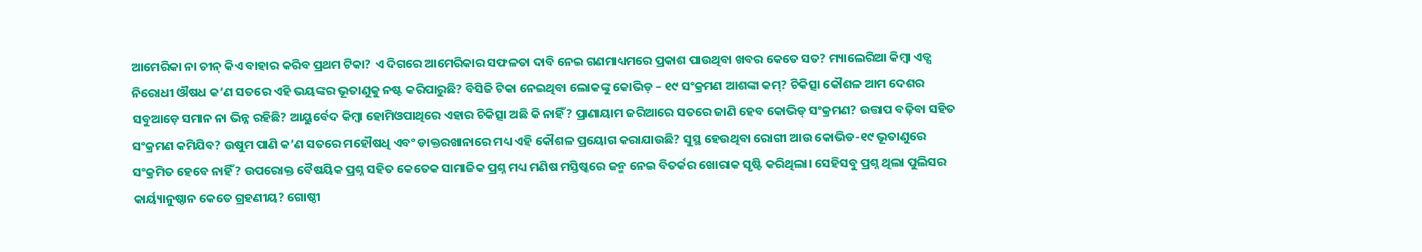ଆମେରିକା ନା ଚୀନ୍ କିଏ ବାହାର କରିବ ପ୍ରଥମ ଟିକା? ଏ ଦିଗରେ ଆମେରିକାର ସଫଳତା ଦାବି ନେଇ ଗଣମାଧ୍ୟମରେ ପ୍ରକାଶ ପାଉଥିବା ଖବର କେତେ ସତ? ମ୍ୟାଲେରିଆ କିମ୍ବା ଏଡ୍ସ ନିରୋଧୀ ଔଷଧ କ’ଣ ସତରେ ଏହି ଭୟଙ୍କର ଭୂତାଣୁକୁ ନଷ୍ଟ କରିପାରୁଛି? ବିସିଜି ଟିକା ନେଇଥିବା ଲୋକଙ୍କୁ କୋଭିଡ୍ – ୧୯ ସଂକ୍ରମଣ ଆଶଙ୍କା କମ୍? ଚିକିତ୍ସା କୌଶଳ ଆମ ଦେଶର ସବୁଆଡ଼େ ସମାନ ନା ଭିନ୍ନ ରହିଛି? ଆୟୁର୍ବେଦ କିମ୍ବା ହୋମିଓପାଥିରେ ଏହାର ଚିକିତ୍ସା ଅଛି କି ନାହିଁ? ପ୍ରାଣାୟାମ ଜରିଆରେ ସତରେ ଜାଣି ହେବ କୋଭିଡ୍ ସଂକ୍ରମଣ? ଉତ୍ତାପ ବଢ଼ିବା ସହିତ ସଂକ୍ରମଣ କମିଯିବ? ଉଷୁମ ପାଣି କ’ଣ ସତରେ ମହୌଷଧି ଏବଂ ଡାକ୍ତରଖାନାରେ ମଧ୍ୟ ଏହି କୌଶଳ ପ୍ରୟୋଗ କରାଯାଉଛି? ସୁସ୍ଥ ହେଉଥିବା ରୋଗୀ ଆଉ କୋଭିଡ-୧୯ ଭୂତାଣୁରେ ସଂକ୍ରମିତ ହେବେ ନାହିଁ? ଉପରୋକ୍ତ ବୈଷୟିକ ପ୍ରଶ୍ନ ସହିତ କେତେକ ସାମାଜିକ ପ୍ରଶ୍ନ ମଧ୍ୟ ମଣିଷ ମସ୍ତିଷ୍କରେ ଜନ୍ମ ନେଇ ବିତର୍କର ଖୋରାକ ସୃଷ୍ଟି କରିଥିଲା। ସେହିସବୁ ପ୍ରଶ୍ନ ଥିଲା ପୁଲିସର କାର୍ୟ୍ୟାନୁଷ୍ଠାନ କେତେ ଗ୍ରହଣୀୟ? ଗୋଷ୍ଠୀ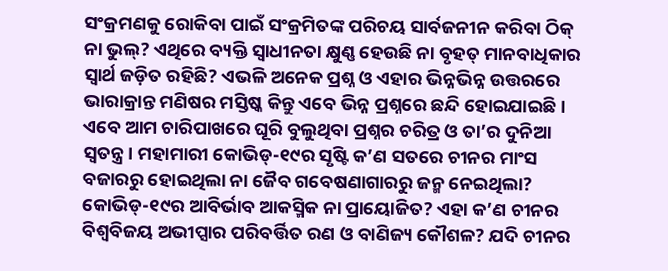ସଂକ୍ରମଣକୁ ରୋକିବା ପାଇଁ ସଂକ୍ରମିତଙ୍କ ପରିଚୟ ସାର୍ବଜନୀନ କରିବା ଠିକ୍ ନା ଭୁଲ୍? ଏଥିରେ ବ୍ୟକ୍ତି ସ୍ୱାଧୀନତା କ୍ଷୁଣ୍ଣ ହେଉଛି ନା ବୃହତ୍ ମାନବାଧିକାର ସ୍ୱାର୍ଥ ଜଡ଼ିତ ରହିଛି? ଏଭଳି ଅନେକ ପ୍ରଶ୍ନ ଓ ଏହାର ଭିନ୍ନଭିନ୍ନ ଉତ୍ତରରେ ଭାରାକ୍ରାନ୍ତ ମଣିଷର ମସ୍ତିଷ୍କ କିନ୍ତୁ ଏବେ ଭିନ୍ନ ପ୍ରଶ୍ନରେ ଛନ୍ଦି ହୋଇଯାଇଛି।
ଏବେ ଆମ ଚାରିପାଖରେ ଘୂରି ବୁଲୁଥିବା ପ୍ରଶ୍ନର ଚରିତ୍ର ଓ ତା’ର ଦୁନିଆ ସ୍ୱତନ୍ତ୍ର। ମହାମାରୀ କୋଭିଡ୍-୧୯ର ସୃଷ୍ଟି କ’ଣ ସତରେ ଚୀନର ମାଂସ ବଜାରରୁ ହୋଇଥିଲା ନା ଜୈବ ଗବେଷଣାଗାରରୁ ଜନ୍ମ ନେଇଥିଲା? କୋଭିଡ୍-୧୯ର ଆବିର୍ଭାବ ଆକସ୍ମିକ ନା ପ୍ରାୟୋଜିତ? ଏହା କ’ଣ ଚୀନର ବିଶ୍ୱବିଜୟ ଅଭୀପ୍ସାର ପରିବର୍ତ୍ତିତ ରଣ ଓ ବାଣିଜ୍ୟ କୌଶଳ? ଯଦି ଚୀନର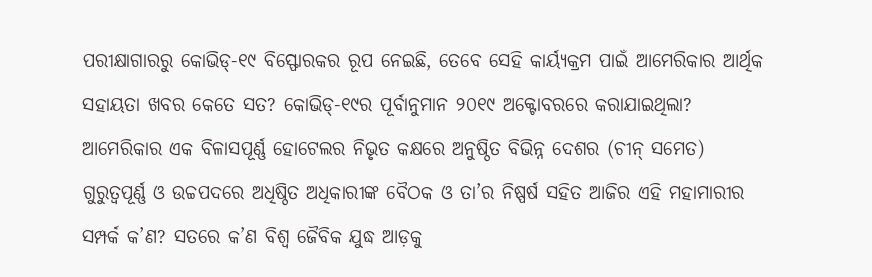ପରୀକ୍ଷାଗାରରୁ କୋଭିଡ୍-୧୯ ବିସ୍ଫୋରକର ରୂପ ନେଇଛି, ତେବେ ସେହି କାର୍ୟ୍ୟକ୍ରମ ପାଇଁ ଆମେରିକାର ଆର୍ଥିକ ସହାୟତା ଖବର କେତେ ସତ? କୋଭିଡ୍-୧୯ର ପୂର୍ବାନୁମାନ ୨୦୧୯ ଅକ୍ଟୋବରରେ କରାଯାଇଥିଲା? ଆମେରିକାର ଏକ ବିଳାସପୂର୍ଣ୍ଣ ହୋଟେଲର ନିଭୃତ କକ୍ଷରେ ଅନୁଷ୍ଠିତ ବିଭିନ୍ନ ଦେଶର (ଚୀନ୍ ସମେତ) ଗୁରୁତ୍ୱପୂର୍ଣ୍ଣ ଓ ଉଚ୍ଚପଦରେ ଅଧିଷ୍ଠିତ ଅଧିକାରୀଙ୍କ ବୈଠକ ଓ ତା’ର ନିଷ୍ପର୍ଷ ସହିତ ଆଜିର ଏହି ମହାମାରୀର ସମ୍ପର୍କ କ’ଣ? ସତରେ କ’ଣ ବିଶ୍ୱ ଜୈବିକ ଯୁଦ୍ଧ ଆଡ଼କୁ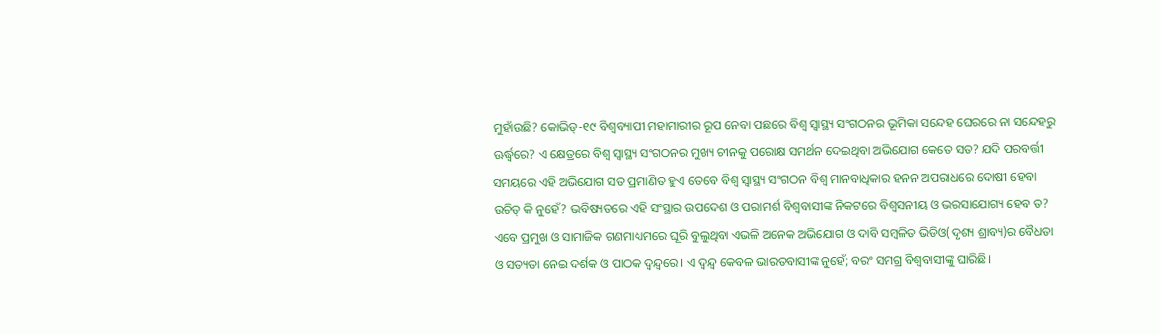ମୁହାଁଉଛି? କୋଭିଡ୍-୧୯ ବିଶ୍ୱବ୍ୟାପୀ ମହାମାରୀର ରୂପ ନେବା ପଛରେ ବିଶ୍ୱ ସ୍ୱାସ୍ଥ୍ୟ ସଂଗଠନର ଭୂମିକା ସନ୍ଦେହ ଘେରରେ ନା ସନ୍ଦେହରୁ ଊର୍ଦ୍ଧ୍ବରେ? ଏ କ୍ଷେତ୍ରରେ ବିଶ୍ୱ ସ୍ୱାସ୍ଥ୍ୟ ସଂଗଠନର ମୁଖ୍ୟ ଚୀନକୁ ପରୋକ୍ଷ ସମର୍ଥନ ଦେଇଥିବା ଅଭିଯୋଗ କେତେ ସତ? ଯଦି ପରବର୍ତ୍ତୀ ସମୟରେ ଏହି ଅଭିଯୋଗ ସତ ପ୍ରମାଣିତ ହୁଏ ତେବେ ବିଶ୍ୱ ସ୍ୱାସ୍ଥ୍ୟ ସଂଗଠନ ବିଶ୍ୱ ମାନବାଧିକାର ହନନ ଅପରାଧରେ ଦୋଷୀ ହେବା ଉଚିତ୍ କି ନୁହେଁ? ଭବିଷ୍ୟତରେ ଏହି ସଂସ୍ଥାର ଉପଦେଶ ଓ ପରାମର୍ଶ ବିଶ୍ୱବାସୀଙ୍କ ନିକଟରେ ବିଶ୍ୱସନୀୟ ଓ ଭରସାଯୋଗ୍ୟ ହେବ ତ?
ଏବେ ପ୍ରମୁଖ ଓ ସାମାଜିକ ଗଣମାଧ୍ୟମରେ ଘୂରି ବୁଲୁଥିବା ଏଭଳି ଅନେକ ଅଭିଯୋଗ ଓ ଦାବି ସମ୍ବଳିତ ଭିଡିଓ(ଦୃଶ୍ୟ ଶ୍ରାବ୍ୟ)ର ବୈଧତା ଓ ସତ୍ୟତା ନେଇ ଦର୍ଶକ ଓ ପାଠକ ଦ୍ୱନ୍ଦ୍ୱରେ। ଏ ଦ୍ୱନ୍ଦ୍ୱ କେବଳ ଭାରତବାସୀଙ୍କ ନୁହେଁ; ବରଂ ସମଗ୍ର ବିଶ୍ୱବାସୀଙ୍କୁ ଘାରିଛି।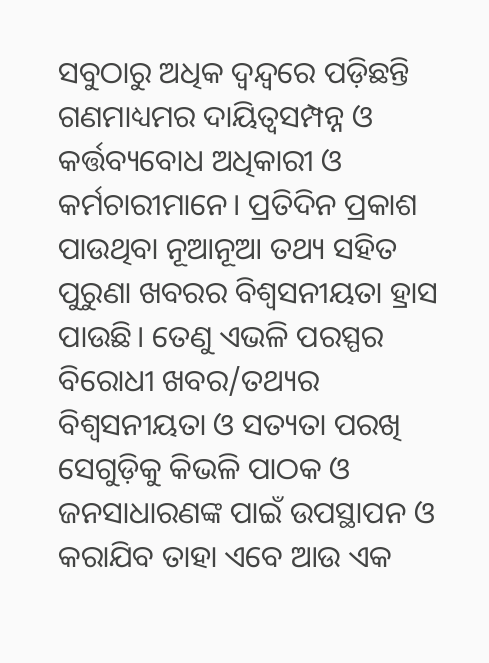ସବୁଠାରୁ ଅଧିକ ଦ୍ୱନ୍ଦ୍ୱରେ ପଡ଼ିଛନ୍ତି ଗଣମାଧ୍ୟମର ଦାୟିତ୍ୱସମ୍ପନ୍ନ ଓ କର୍ତ୍ତବ୍ୟବୋଧ ଅଧିକାରୀ ଓ କର୍ମଚାରୀମାନେ। ପ୍ରତିଦିନ ପ୍ରକାଶ ପାଉଥିବା ନୂଆନୂଆ ତଥ୍ୟ ସହିତ ପୁରୁଣା ଖବରର ବିଶ୍ୱସନୀୟତା ହ୍ରାସ ପାଉଛି। ତେଣୁ ଏଭଳି ପରସ୍ପର ବିରୋଧୀ ଖବର/ତଥ୍ୟର ବିଶ୍ୱସନୀୟତା ଓ ସତ୍ୟତା ପରଖି ସେଗୁଡ଼ିକୁ କିଭଳି ପାଠକ ଓ ଜନସାଧାରଣଙ୍କ ପାଇଁ ଉପସ୍ଥାପନ ଓ କରାଯିବ ତାହା ଏବେ ଆଉ ଏକ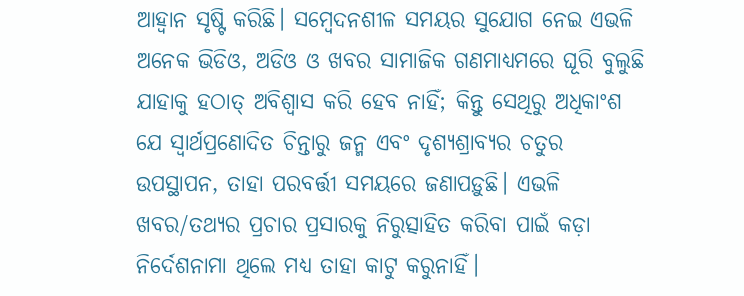ଆହ୍ୱାନ ସୃଷ୍ଟି କରିଛି। ସମ୍ବେଦନଶୀଳ ସମୟର ସୁଯୋଗ ନେଇ ଏଭଳି ଅନେକ ଭିଡିଓ, ଅଡିଓ ଓ ଖବର ସାମାଜିକ ଗଣମାଧ୍ୟମରେ ଘୂରି ବୁଲୁଛି ଯାହାକୁ ହଠାତ୍ ଅବିଶ୍ୱାସ କରି ହେବ ନାହିଁ; କିନ୍ତୁ ସେଥିରୁ ଅଧିକାଂଶ ଯେ ସ୍ୱାର୍ଥପ୍ରଣୋଦିତ ଚିନ୍ତାରୁ ଜନ୍ମ ଏବଂ ଦୃଶ୍ୟଶ୍ରାବ୍ୟର ଚତୁର ଉପସ୍ଥାପନ, ତାହା ପରବର୍ତ୍ତୀ ସମୟରେ ଜଣାପଡ଼ୁଛି। ଏଭଳି ଖବର/ତଥ୍ୟର ପ୍ରଚାର ପ୍ରସାରକୁ ନିରୁତ୍ସାହିତ କରିବା ପାଇଁ କଡ଼ା ନିର୍ଦେଶନାମା ଥିଲେ ମଧ୍ୟ ତାହା କାଟୁ କରୁନାହିଁ।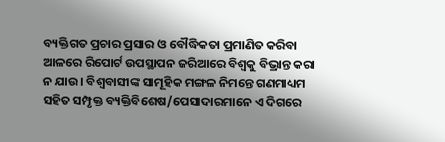ବ୍ୟକ୍ତିଗତ ପ୍ରଚାର ପ୍ରସାର ଓ ବୌଦ୍ଧିକତା ପ୍ରମାଣିତ କରିବା ଆଳରେ ରିପୋର୍ଟ ଉପସ୍ଥାପନ ଜରିଆରେ ବିଶ୍ୱକୁ ବିଭ୍ରାନ୍ତ କରା ନ ଯାଉ। ବିଶ୍ୱବାସୀଙ୍କ ସାମୂହିକ ମଙ୍ଗଳ ନିମନ୍ତେ ଗଣମାଧ୍ୟମ ସହିତ ସମ୍ପୃକ୍ତ ବ୍ୟକ୍ତିବିଶେଷ/ପେସାଦାରମାନେ ଏ ଦିଗରେ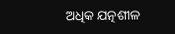ଅଧିକ ଯତ୍ନଶୀଳ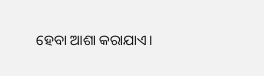ହେବା ଆଶା କରାଯାଏ।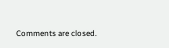Comments are closed.